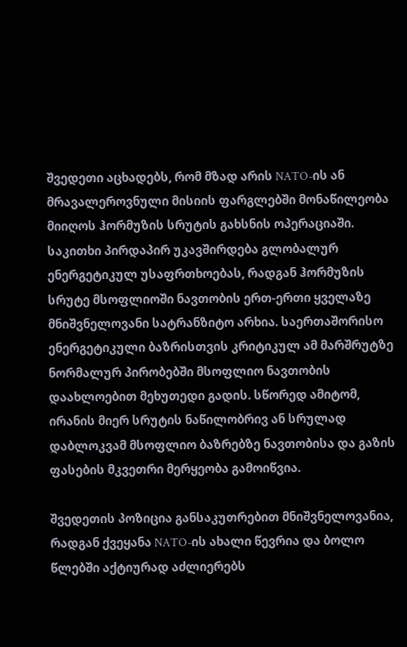შვედეთი აცხადებს, რომ მზად არის NATO-ის ან მრავალეროვნული მისიის ფარგლებში მონაწილეობა მიიღოს ჰორმუზის სრუტის გახსნის ოპერაციაში. საკითხი პირდაპირ უკავშირდება გლობალურ ენერგეტიკულ უსაფრთხოებას, რადგან ჰორმუზის სრუტე მსოფლიოში ნავთობის ერთ-ერთი ყველაზე მნიშვნელოვანი სატრანზიტო არხია. საერთაშორისო ენერგეტიკული ბაზრისთვის კრიტიკულ ამ მარშრუტზე ნორმალურ პირობებში მსოფლიო ნავთობის დაახლოებით მეხუთედი გადის. სწორედ ამიტომ, ირანის მიერ სრუტის ნაწილობრივ ან სრულად დაბლოკვამ მსოფლიო ბაზრებზე ნავთობისა და გაზის ფასების მკვეთრი მერყეობა გამოიწვია.

შვედეთის პოზიცია განსაკუთრებით მნიშვნელოვანია, რადგან ქვეყანა NATO-ის ახალი წევრია და ბოლო წლებში აქტიურად აძლიერებს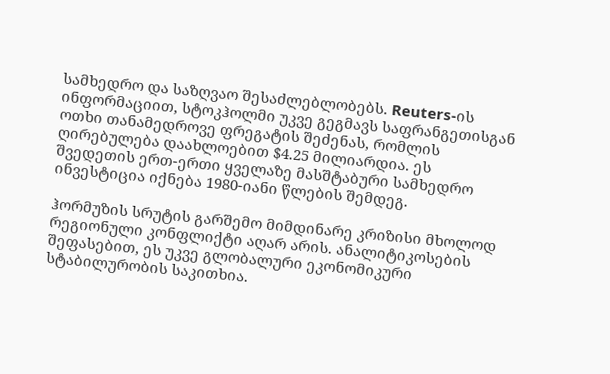სამხედრო და საზღვაო შესაძლებლობებს. Reuters-ის ინფორმაციით, სტოკჰოლმი უკვე გეგმავს საფრანგეთისგან ოთხი თანამედროვე ფრეგატის შეძენას, რომლის ღირებულება დაახლოებით $4.25 მილიარდია. ეს შვედეთის ერთ-ერთი ყველაზე მასშტაბური სამხედრო ინვესტიცია იქნება 1980-იანი წლების შემდეგ.

ჰორმუზის სრუტის გარშემო მიმდინარე კრიზისი მხოლოდ რეგიონული კონფლიქტი აღარ არის. ანალიტიკოსების შეფასებით, ეს უკვე გლობალური ეკონომიკური სტაბილურობის საკითხია.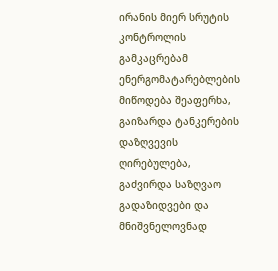ირანის მიერ სრუტის კონტროლის გამკაცრებამ ენერგომატარებლების მიწოდება შეაფერხა, გაიზარდა ტანკერების დაზღვევის ღირებულება, გაძვირდა საზღვაო გადაზიდვები და მნიშვნელოვნად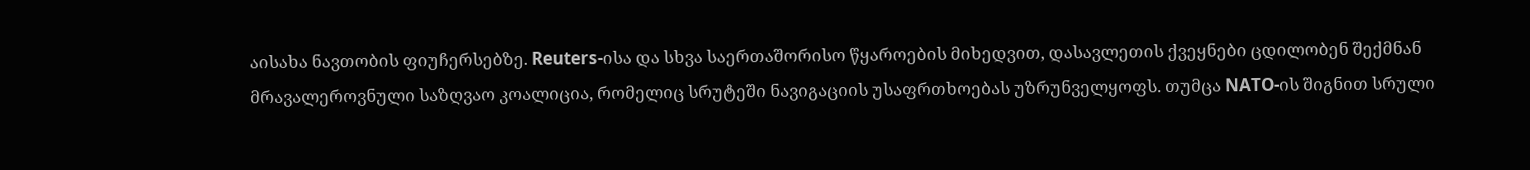აისახა ნავთობის ფიუჩერსებზე. Reuters-ისა და სხვა საერთაშორისო წყაროების მიხედვით, დასავლეთის ქვეყნები ცდილობენ შექმნან მრავალეროვნული საზღვაო კოალიცია, რომელიც სრუტეში ნავიგაციის უსაფრთხოებას უზრუნველყოფს. თუმცა NATO-ის შიგნით სრული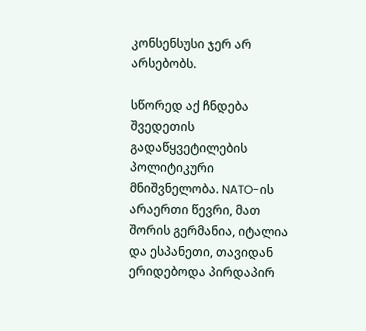კონსენსუსი ჯერ არ არსებობს.

სწორედ აქ ჩნდება შვედეთის გადაწყვეტილების პოლიტიკური მნიშვნელობა. NATO-ის არაერთი წევრი, მათ შორის გერმანია, იტალია და ესპანეთი, თავიდან ერიდებოდა პირდაპირ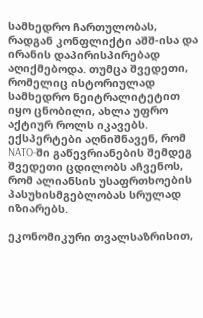სამხედრო ჩართულობას, რადგან კონფლიქტი აშშ-ისა და ირანის დაპირისპირებად აღიქმებოდა. თუმცა შვედეთი, რომელიც ისტორიულად სამხედრო ნეიტრალიტეტით იყო ცნობილი, ახლა უფრო აქტიურ როლს იკავებს. ექსპერტები აღნიშნავენ, რომ NATO-ში გაწევრიანების შემდეგ შვედეთი ცდილობს აჩვენოს, რომ ალიანსის უსაფრთხოების პასუხისმგებლობას სრულად იზიარებს.

ეკონომიკური თვალსაზრისით,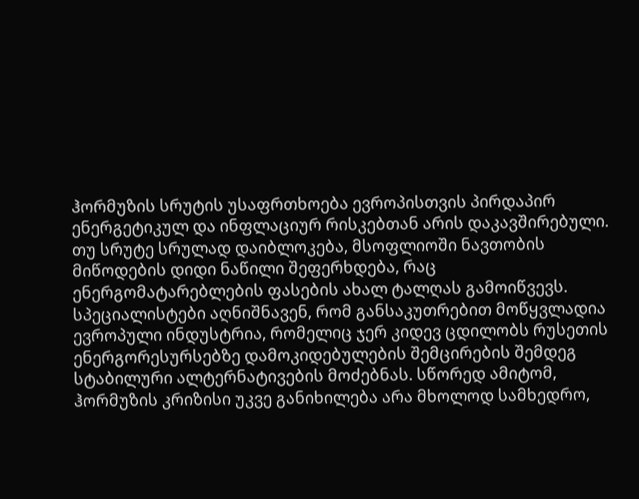ჰორმუზის სრუტის უსაფრთხოება ევროპისთვის პირდაპირ ენერგეტიკულ და ინფლაციურ რისკებთან არის დაკავშირებული. თუ სრუტე სრულად დაიბლოკება, მსოფლიოში ნავთობის მიწოდების დიდი ნაწილი შეფერხდება, რაც ენერგომატარებლების ფასების ახალ ტალღას გამოიწვევს. სპეციალისტები აღნიშნავენ, რომ განსაკუთრებით მოწყვლადია ევროპული ინდუსტრია, რომელიც ჯერ კიდევ ცდილობს რუსეთის ენერგორესურსებზე დამოკიდებულების შემცირების შემდეგ სტაბილური ალტერნატივების მოძებნას. სწორედ ამიტომ, ჰორმუზის კრიზისი უკვე განიხილება არა მხოლოდ სამხედრო,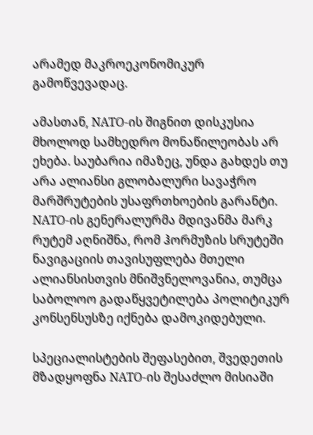არამედ მაკროეკონომიკურ გამოწვევადაც.

ამასთან, NATO-ის შიგნით დისკუსია მხოლოდ სამხედრო მონაწილეობას არ ეხება. საუბარია იმაზეც, უნდა გახდეს თუ არა ალიანსი გლობალური სავაჭრო მარშრუტების უსაფრთხოების გარანტი. NATO-ის გენერალურმა მდივანმა მარკ რუტემ აღნიშნა, რომ ჰორმუზის სრუტეში ნავიგაციის თავისუფლება მთელი ალიანსისთვის მნიშვნელოვანია, თუმცა საბოლოო გადაწყვეტილება პოლიტიკურ კონსენსუსზე იქნება დამოკიდებული.

სპეციალისტების შეფასებით, შვედეთის მზადყოფნა NATO-ის შესაძლო მისიაში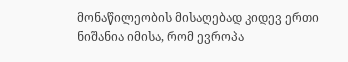მონაწილეობის მისაღებად კიდევ ერთი ნიშანია იმისა, რომ ევროპა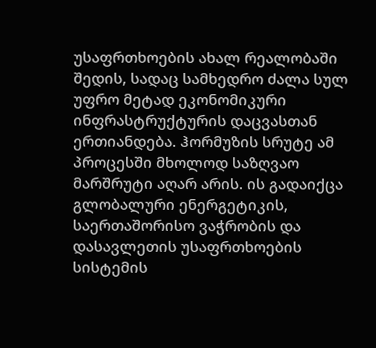უსაფრთხოების ახალ რეალობაში შედის, სადაც სამხედრო ძალა სულ უფრო მეტად ეკონომიკური ინფრასტრუქტურის დაცვასთან ერთიანდება. ჰორმუზის სრუტე ამ პროცესში მხოლოდ საზღვაო მარშრუტი აღარ არის. ის გადაიქცა გლობალური ენერგეტიკის, საერთაშორისო ვაჭრობის და დასავლეთის უსაფრთხოების სისტემის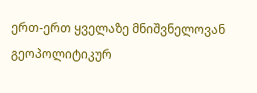ერთ-ერთ ყველაზე მნიშვნელოვან გეოპოლიტიკურ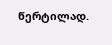წერტილად.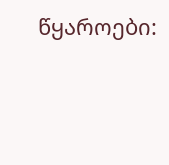წყაროები: